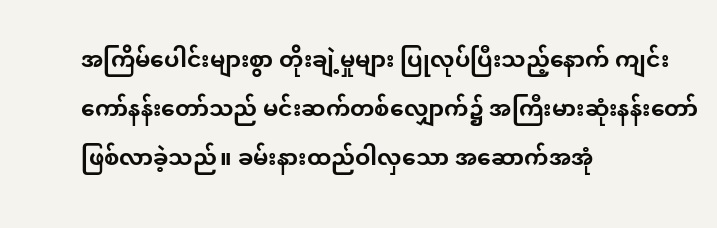အကြိမ်ပေါင်းများစွာ တိုးချဲ့မှုများ ပြုလုပ်ပြီးသည့်နောက် ကျင်းကော်နန်းတော်သည် မင်းဆက်တစ်လျှောက်၌ အကြီးမားဆုံးနန်းတော် ဖြစ်လာခဲ့သည်။ ခမ်းနားထည်ဝါလှသော အဆောက်အအုံ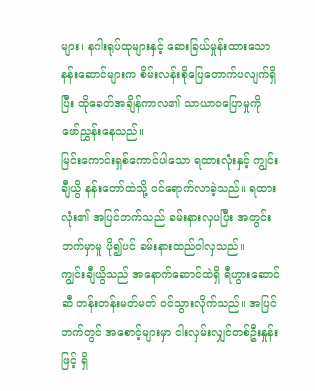များ၊ နဂါးရုပ်ထုများနှင့် ဆေးခြယ်မှုန်းထားသော နန်းဆောင်များက စိမ်းလန်းစိုပြေတောက်ပလျက်ရှိပြီး ထိုခေတ်အချိန်ကာလ၏ သာယာဝပြောမှုကို ဖော်ညွှန်းနေသည်။
မြင်းကောင်းရှစ်ကောင်ပါသော ရထားလုံးနှင့် ကျွင်းချီယွိ နန်းတော်ထဲသို့ ဝင်ရောက်လာခဲ့သည်။ ရထားလုံး၏ အပြင်ဘက်သည် ခမ်းနားလှပပြီး အတွင်းဘက်မှာမူ ပို၍ပင် ခမ်းနားထည်ဝါလှသည်။
ကျွင်းချီယွိသည် အနောက်ဆောင်ထဲရှိ ရီဟွားဆောင်ဆီ တန်းတန်းမတ်မတ် ၀င်သွားလိုက်သည်။ အပြင်ဘက်တွင် အစောင့်များမှာ ငါးလှမ်းလျှင်တစ်ဦးနှုန်းဖြင့် ရှိ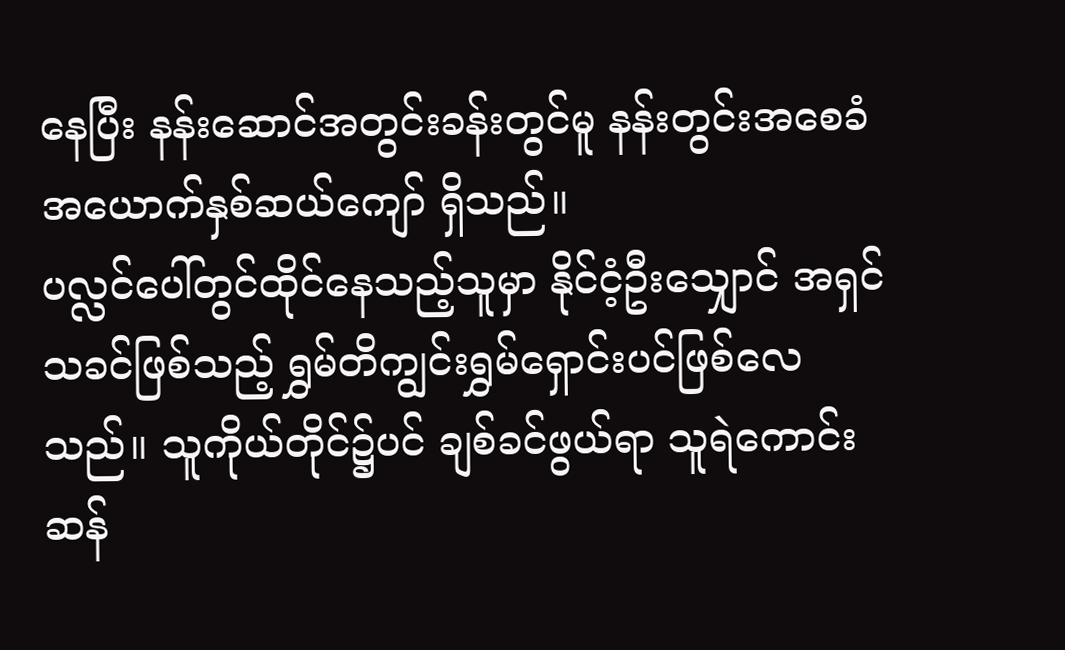နေပြီး နန်းဆောင်အတွင်းခန်းတွင်မူ နန်းတွင်းအစေခံ အယောက်နှစ်ဆယ်ကျော် ရှိသည်။
ပလ္လင်ပေါ်တွင်ထိုင်နေသည့်သူမှာ နိုင်ငံ့ဦးသျှောင် အရှင်သခင်ဖြစ်သည့် ရွှမ်တိကျွင်းရွှမ်ရှောင်းပင်ဖြစ်လေသည်။ သူကိုယ်တိုင်၌ပင် ချစ်ခင်ဖွယ်ရာ သူရဲကောင်းဆန်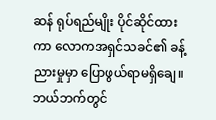ဆန် ရုပ်ရည်မျိုး ပိုင်ဆိုင်ထားကာ လောကအရှင်သခင်၏ ခန့်ညားမှုမှာ ပြောဖွယ်ရာမရှိချေ။
ဘယ်ဘက်တွင်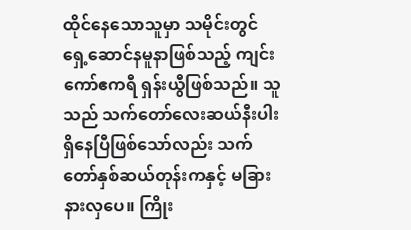ထိုင်နေသောသူမှာ သမိုင်းတွင် ရှေ့ဆောင်နမူနာဖြစ်သည့် ကျင်းကော်ဧကရီ ရှန်းယွီဖြစ်သည်။ သူသည် သက်တော်လေးဆယ်နီးပါး ရှိနေပြီဖြစ်သော်လည်း သက်တော်နှစ်ဆယ်တုန်းကနှင့် မခြားနားလှပေ။ ကြိုး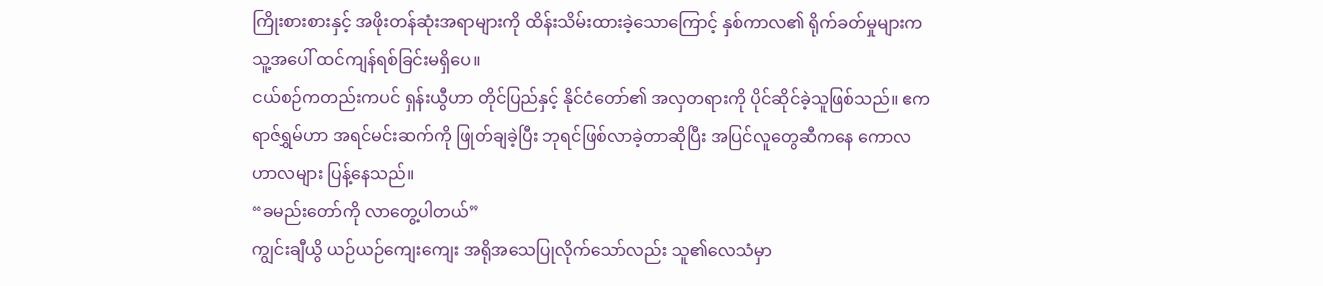ကြိုးစားစားနှင့် အဖိုးတန်ဆုံးအရာများကို ထိန်းသိမ်းထားခဲ့သောကြောင့် နှစ်ကာလ၏ ရိုက်ခတ်မှုများက သူ့အပေါ် ထင်ကျန်ရစ်ခြင်းမရှိပေ။
ငယ်စဉ်ကတည်းကပင် ရှန်းယွီဟာ တိုင်ပြည်နှင့် နိုင်ငံတော်၏ အလှတရားကို ပိုင်ဆိုင်ခဲ့သူဖြစ်သည်။ ဧကရာဇ်ရွှမ်ဟာ အရင်မင်းဆက်ကို ဖြုတ်ချခဲ့ပြီး ဘုရင်ဖြစ်လာခဲ့တာဆိုပြီး အပြင်လူတွေဆီကနေ ကောလဟာလများ ပြန့်နေသည်။
“ခမည်းတော်ကို လာတွေ့ပါတယ်”
ကျွင်းချီယွိ ယဉ်ယဉ်ကျေးကျေး အရိုအသေပြုလိုက်သော်လည်း သူ၏လေသံမှာ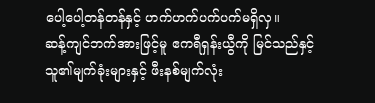ပေါ့ပေါ့တန်တန်နှင့် ဟက်ဟက်ပက်ပက်မရှိလှ။
ဆန့်ကျင်ဘက်အားဖြင့်မူ ဧကရီရှန်းယွီကို မြင်သည်နှင့် သူ၏မျက်ခုံးများနှင့် ဖီးနစ်မျက်လုံး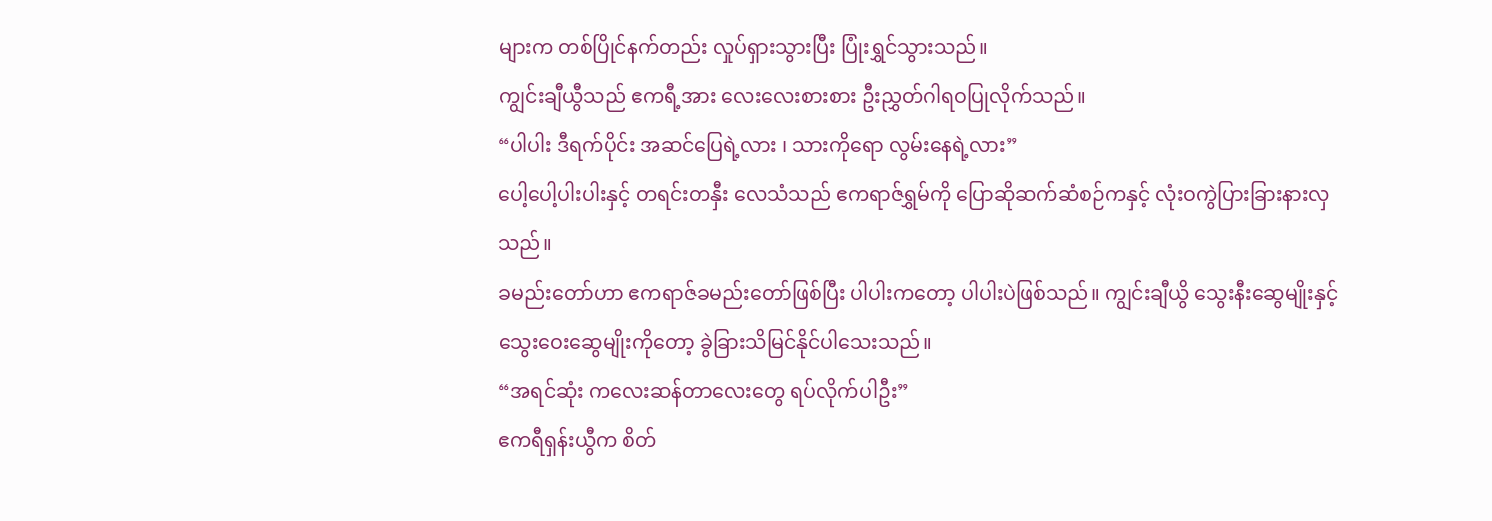များက တစ်ပြိုင်နက်တည်း လှုပ်ရှားသွားပြီး ပြုံးရွှင်သွားသည်။
ကျွင်းချီယွီသည် ဧကရီ့အား လေးလေးစားစား ဦးညွှတ်ဂါရဝပြုလိုက်သည်။
“ပါပါး ဒီရက်ပိုင်း အဆင်ပြေရဲ့လား ၊ သားကိုရော လွမ်းနေရဲ့လား”
ပေါ့ပေါ့ပါးပါးနှင့် တရင်းတနှီး လေသံသည် ဧကရာဇ်ရွှမ်ကို ပြောဆိုဆက်ဆံစဉ်ကနှင့် လုံးဝကွဲပြားခြားနားလှသည်။
ခမည်းတော်ဟာ ဧကရာဇ်ခမည်းတော်ဖြစ်ပြီး ပါပါးကတော့ ပါပါးပဲဖြစ်သည်။ ကျွင်းချီယွိ သွေးနီးဆွေမျိုးနှင့် သွေးဝေးဆွေမျိုးကိုတော့ ခွဲခြားသိမြင်နိုင်ပါသေးသည်။
“အရင်ဆုံး ကလေးဆန်တာလေးတွေ ရပ်လိုက်ပါဦး”
ဧကရီရှန်းယွီက စိတ်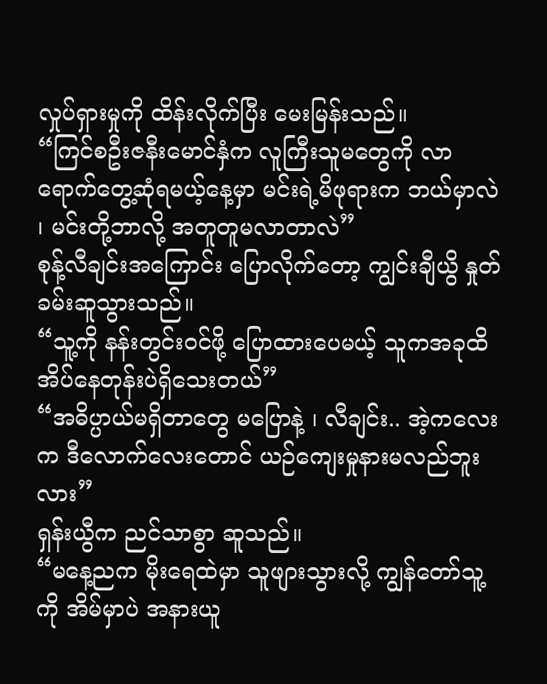လှုပ်ရှားမှုကို ထိန်းလိုက်ပြီး မေးမြန်းသည်။
“ကြင်စဦးဇနီးမောင်နှံက လူကြီးသူမတွေကို လာရောက်တွေ့ဆုံရမယ့်နေ့မှာ မင်းရဲ့မိဖုရားက ဘယ်မှာလဲ ၊ မင်းတို့ဘာလို့ အတူတူမလာတာလဲ”
စုန့်လီချင်းအကြောင်း ပြောလိုက်တော့ ကျွင်းချီယွိ နှုတ်ခမ်းဆူသွားသည်။
“သူ့ကို နန်းတွင်း၀င်ဖို့ ပြောထားပေမယ့် သူကအခုထိ အိပ်နေတုန်းပဲရှိသေးတယ်”
“အဓိပ္ပာယ်မရှိတာတွေ မပြောနဲ့ ၊ လီချင်း.. အဲ့ကလေးက ဒီလောက်လေးတောင် ယဉ်ကျေးမှုနားမလည်ဘူးလား”
ရှန်းယွီက ညင်သာစွာ ဆူသည်။
“မနေ့ညက မိုးရေထဲမှာ သူဖျားသွားလို့ ကျွန်တော်သူ့ကို အိမ်မှာပဲ အနားယူ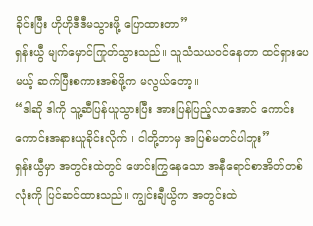ခိုင်းပြီး ဟိုဟိုဒီဒီမသွားဖို့ ပြောထားတာ”
ရှန်းယွီ မျက်မှောင်ကြုတ်သွားသည်။ သူသံသယ၀င်နေတာ ထင်ရှားပေမယ့် ဆက်ပြီးစကားအစ်ဖို့က မလွယ်တော့။
“ဒါဆို ဒါကို သူ့ဆီပြန်ယူသွားပြီး အားပြန်ပြည့်လာအောင် ကောင်းကောင်းအနားယူခိုင်းလိုက် ၊ ငါတို့ဘာမှ အပြစ်မတင်ပါဘူး”
ရှန်းယွီမှာ အတွင်းထဲတွင် ဖောင်းကြွနေသော အနီရောင်စာအိတ်တစ်လုံးကို ပြင်ဆင်ထားသည်။ ကျွင်းချီယွိက အတွင်းထဲ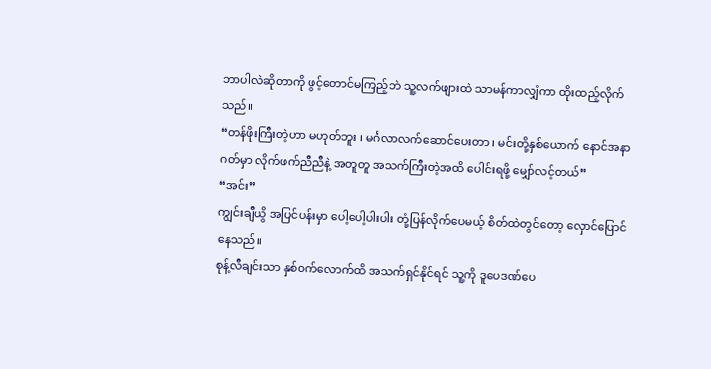ဘာပါလဲဆိုတာကို ဖွင့်တောင်မကြည့်ဘဲ သူ့လက်ဖျားထဲ သာမန်ကာလျှံကာ ထိုးထည့်လိုက်သည်။
“တန်ဖိုးကြီးတဲ့ဟာ မဟုတ်ဘူး ၊ မင်္ဂလာလက်ဆောင်ပေးတာ ၊ မင်းတို့နှစ်ယောက် နောင်အနာဂတ်မှာ လိုက်ဖက်ညီညီနဲ့ အတူတူ အသက်ကြီးတဲ့အထိ ပေါင်းရဖို့ မျှော်လင့်တယ်”
“အင်း”
ကျွင်းချီယွိ အပြင်ပန်းမှာ ပေါ့ပေါ့ပါးပါး တုံ့ပြန်လိုက်ပေမယ့် စိတ်ထဲတွင်တော့ လှောင်ပြောင်နေသည်။
စုန့်လီချင်းသာ နှစ်၀က်လောက်ထိ အသက်ရှင်နိုင်ရင် သူ့ကို ဒူပေဒဏ်ပေ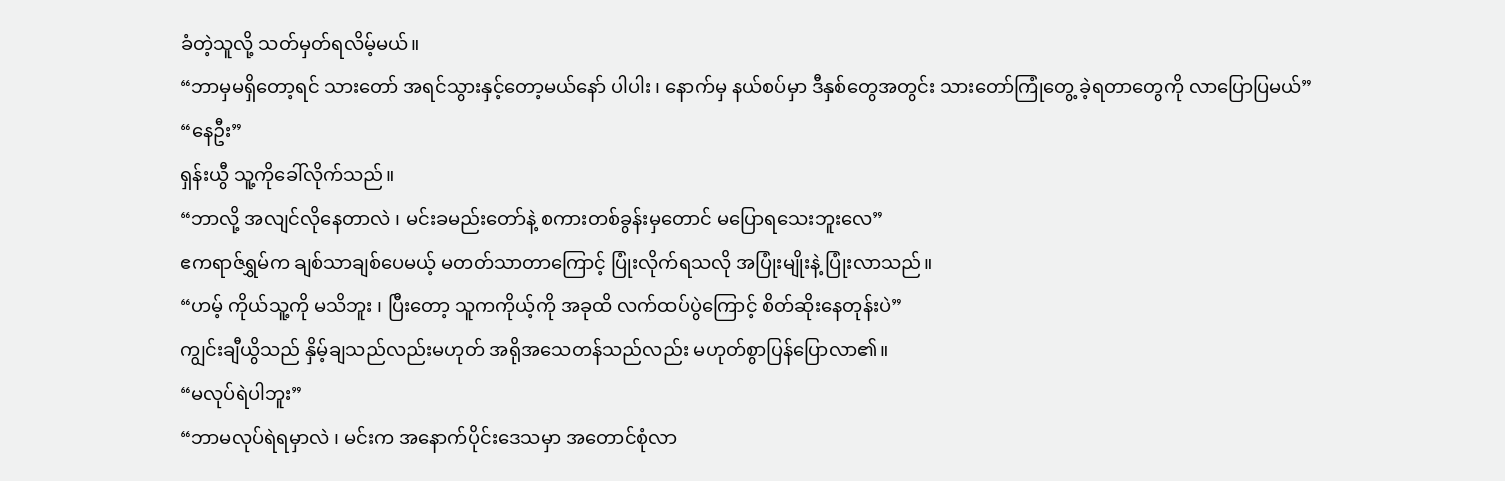ခံတဲ့သူလို့ သတ်မှတ်ရလိမ့်မယ်။
“ဘာမှမရှိတော့ရင် သားတော် အရင်သွားနှင့်တော့မယ်နော် ပါပါး ၊ နောက်မှ နယ်စပ်မှာ ဒီနှစ်တွေအတွင်း သားတော်ကြုံတွေ့ ခဲ့ရတာတွေကို လာပြောပြမယ်”
“နေဦး”
ရှန်းယွီ သူ့ကိုခေါ်လိုက်သည်။
“ဘာလို့ အလျင်လိုနေတာလဲ ၊ မင်းခမည်းတော်နဲ့ စကားတစ်ခွန်းမှတောင် မပြောရသေးဘူးလေ”
ဧကရာဇ်ရွှမ်က ချစ်သာချစ်ပေမယ့် မတတ်သာတာကြောင့် ပြုံးလိုက်ရသလို အပြုံးမျိုးနဲ့ ပြုံးလာသည်။
“ဟမ့် ကိုယ်သူ့ကို မသိဘူး ၊ ပြီးတော့ သူကကိုယ့်ကို အခုထိ လက်ထပ်ပွဲကြောင့် စိတ်ဆိုးနေတုန်းပဲ”
ကျွင်းချီယွိသည် နှိမ့်ချသည်လည်းမဟုတ် အရိုအသေတန်သည်လည်း မဟုတ်စွာပြန်ပြောလာ၏။
“မလုပ်ရဲပါဘူး”
“ဘာမလုပ်ရဲရမှာလဲ ၊ မင်းက အနောက်ပိုင်းဒေသမှာ အတောင်စုံလာ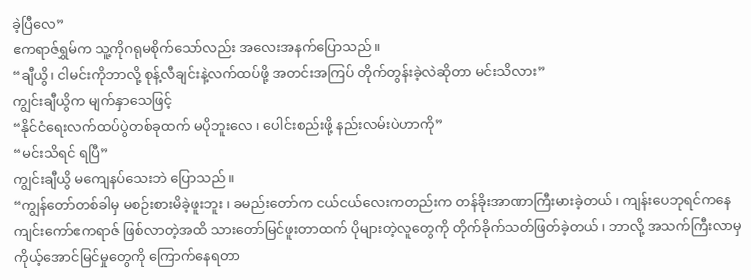ခဲ့ပြီလေ”
ဧကရာဇ်ရွှမ်က သူ့ကိုဂရုမစိုက်သော်လည်း အလေးအနက်ပြောသည်။
“ချီယွိ၊ ငါမင်းကိုဘာလို့ စုန့်လီချင်းနဲ့လက်ထပ်ဖို့ အတင်းအကြပ် တိုက်တွန်းခဲ့လဲဆိုတာ မင်းသိလား”
ကျွင်းချီယွိက မျက်နှာသေဖြင့်
“နိုင်ငံရေးလက်ထပ်ပွဲတစ်ခုထက် မပိုဘူးလေ ၊ ပေါင်းစည်းဖို့ နည်းလမ်းပဲဟာကို”
“မင်းသိရင် ရပြီ”
ကျွင်းချီယွိ မကျေနပ်သေးဘဲ ပြောသည်။
“ကျွန်တော်တစ်ခါမှ မစဉ်းစားမိခဲ့ဖူးဘူး ၊ ခမည်းတော်က ငယ်ငယ်လေးကတည်းက တန်ခိုးအာဏာကြီးမားခဲ့တယ် ၊ ကျန်းပေဘုရင်ကနေ ကျင်းကော်ဧကရာဇ် ဖြစ်လာတဲ့အထိ သားတော်မြင်ဖူးတာထက် ပိုများတဲ့လူတွေကို တိုက်ခိုက်သတ်ဖြတ်ခဲ့တယ် ၊ ဘာလို့ အသက်ကြီးလာမှ ကိုယ့်အောင်မြင်မှုတွေကို ကြောက်နေရတာ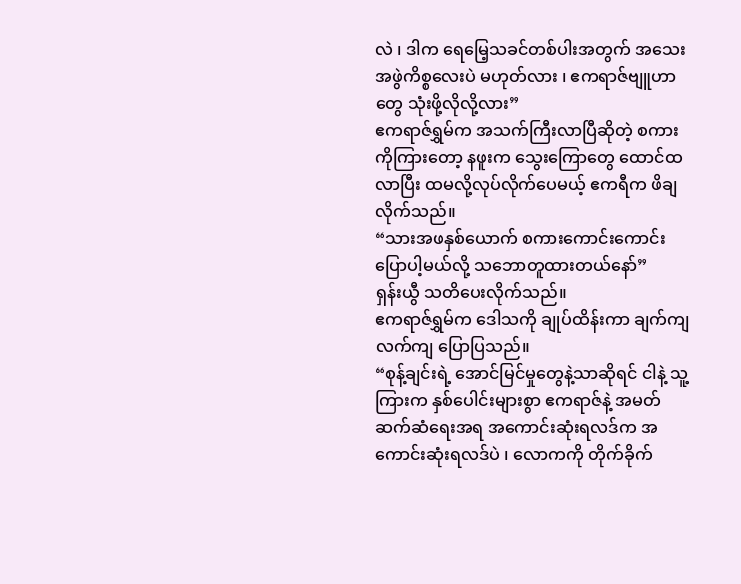လဲ ၊ ဒါက ရေမြေ့သခင်တစ်ပါးအတွက် အသေးအဖွဲကိစ္စလေးပဲ မဟုတ်လား ၊ ဧကရာဇ်ဗျူဟာတွေ သုံးဖို့လိုလို့လား”
ဧကရာဇ်ရွှမ်က အသက်ကြီးလာပြီဆိုတဲ့ စကားကိုကြားတော့ နဖူးက သွေးကြောတွေ ထောင်ထလာပြီး ထမလို့လုပ်လိုက်ပေမယ့် ဧကရီက ဖိချလိုက်သည်။
“သားအဖနှစ်ယောက် စကားကောင်းကောင်းပြောပါ့မယ်လို့ သဘောတူထားတယ်နော်”
ရှန်းယွီ သတိပေးလိုက်သည်။
ဧကရာဇ်ရွှမ်က ဒေါသကို ချုပ်ထိန်းကာ ချက်ကျလက်ကျ ပြောပြသည်။
“စုန့်ချင်းရဲ့ အောင်မြင်မှုတွေနဲ့သာဆိုရင် ငါနဲ့ သူ့ကြားက နှစ်ပေါင်းများစွာ ဧကရာဇ်နဲ့ အမတ်ဆက်ဆံရေးအရ အကောင်းဆုံးရလဒ်က အကောင်းဆုံးရလဒ်ပဲ ၊ လောကကို တိုက်ခိုက်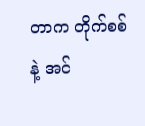တာက တိုက်စစ်နဲ့ အင်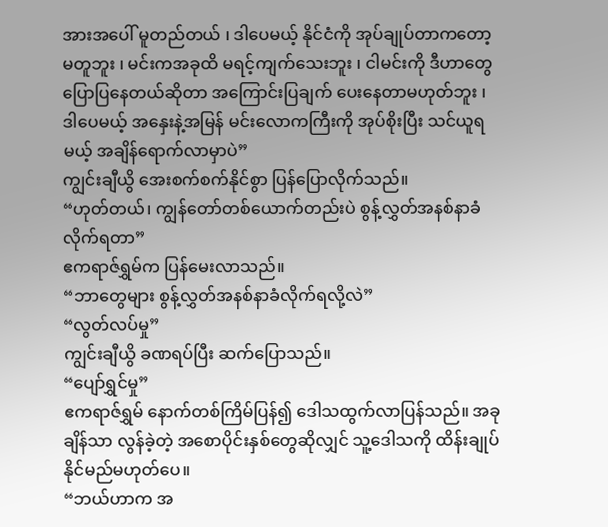အားအပေါ် မူတည်တယ် ၊ ဒါပေမယ့် နိုင်ငံကို အုပ်ချုပ်တာကတော့ မတူဘူး ၊ မင်းကအခုထိ မရင့်ကျက်သေးဘူး ၊ ငါမင်းကို ဒီဟာတွေ ပြောပြနေတယ်ဆိုတာ အကြောင်းပြချက် ပေးနေတာမဟုတ်ဘူး ၊ ဒါပေမယ့် အနှေးနဲ့အမြန် မင်းလောကကြီးကို အုပ်စိုးပြီး သင်ယူရမယ့် အချိန်ရောက်လာမှာပဲ”
ကျွင်းချီယွိ အေးစက်စက်နိုင်စွာ ပြန်ပြောလိုက်သည်။
“ဟုတ်တယ်၊ ကျွန်တော်တစ်ယောက်တည်းပဲ စွန့်လွှတ်အနစ်နာခံလိုက်ရတာ”
ဧကရာဇ်ရွှမ်က ပြန်မေးလာသည်။
“ဘာတွေများ စွန့်လွှတ်အနစ်နာခံလိုက်ရလို့လဲ”
“လွတ်လပ်မှု”
ကျွင်းချီယွိ ခဏရပ်ပြီး ဆက်ပြောသည်။
“ပျော်ရွှင်မှု”
ဧကရာဇ်ရွှမ် နောက်တစ်ကြိမ်ပြန်၍ ဒေါသထွက်လာပြန်သည်။ အခုချိန်သာ လွန်ခဲ့တဲ့ အစောပိုင်းနှစ်တွေဆိုလျှင် သူ့ဒေါသကို ထိန်းချုပ်နိုင်မည်မဟုတ်ပေ။
“ဘယ်ဟာက အ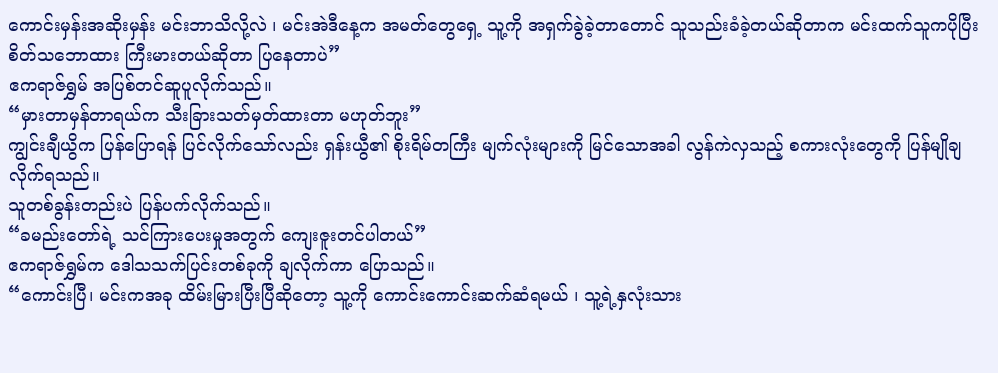ကောင်းမှန်းအဆိုးမှန်း မင်းဘာသိလို့လဲ ၊ မင်းအဲဒီနေ့က အမတ်တွေရှေ့ သူ့ကို အရှက်ခွဲခဲ့တာတောင် သူသည်းခံခဲ့တယ်ဆိုတာက မင်းထက်သူကပိုပြီး စိတ်သဘောထား ကြီးမားတယ်ဆိုတာ ပြနေတာပဲ”
ဧကရာဇ်ရွှမ် အပြစ်တင်ဆူပူလိုက်သည်။
“မှားတာမှန်တာရယ်က သီးခြားသတ်မှတ်ထားတာ မဟုတ်ဘူး”
ကျွင်းချီယွိက ပြန်ပြောရန် ပြင်လိုက်သော်လည်း ရှန်းယွီ၏ စိုးရိမ်တကြီး မျက်လုံးများကို မြင်သောအခါ လွန်ကဲလှသည့် စကားလုံးတွေကို ပြန်မျိုချလိုက်ရသည်။
သူတစ်ခွန်းတည်းပဲ ပြန်ပက်လိုက်သည်။
“ခမည်းတော်ရဲ့ သင်ကြားပေးမှုအတွက် ကျေးဇူးတင်ပါတယ်”
ဧကရာဇ်ရွှမ်က ဒေါသသက်ပြင်းတစ်ခုကို ချလိုက်ကာ ပြောသည်။
“ကောင်းပြီ၊ မင်းကအခု ထိမ်းမြားပြီးပြီဆိုတော့ သူ့ကို ကောင်းကောင်းဆက်ဆံရမယ် ၊ သူ့ရဲ့နှလုံးသား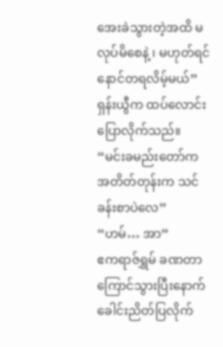အေးခဲသွားတဲ့အထိ မလုပ်မိစေနဲ့ ၊ မဟုတ်ရင် နောင်တရလိမ့်မယ်”
ရှန်းယွီက ထပ်လောင်းပြောလိုက်သည်။
“မင်းခမည်းတော်က အတိတ်တုန်းက သင်ခန်းစာပဲလေ”
“ဟမ်… အာ”
ဧကရာဇ်ရွှမ် ခဏတာ ကြောင်သွားပြီးနောက် ခေါင်းညိတ်ပြလိုက်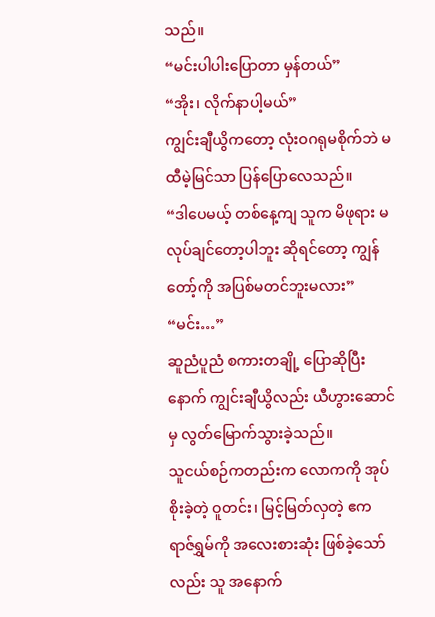သည်။
“မင်းပါပါးပြောတာ မှန်တယ်”
“အိုး၊ လိုက်နာပါ့မယ်”
ကျွင်းချီယွိကတော့ လုံးဝဂရုမစိုက်ဘဲ မထီမဲ့မြင်သာ ပြန်ပြောလေသည်။
“ဒါပေမယ့် တစ်နေ့ကျ သူက မိဖုရား မလုပ်ချင်တော့ပါဘူး ဆိုရင်တော့ ကျွန်တော့်ကို အပြစ်မတင်ဘူးမလား”
“မင်း…”
ဆူညံပူညံ စကားတချို့ ပြောဆိုပြီးနောက် ကျွင်းချီယွိလည်း ယီဟွားဆောင်မှ လွတ်မြောက်သွားခဲ့သည်။
သူငယ်စဉ်ကတည်းက လောကကို အုပ်စိုးခဲ့တဲ့ ဝူတင်း၊ မြင့်မြတ်လှတဲ့ ဧကရာဇ်ရွှမ်ကို အလေးစားဆုံး ဖြစ်ခဲ့သော်လည်း သူ အနောက်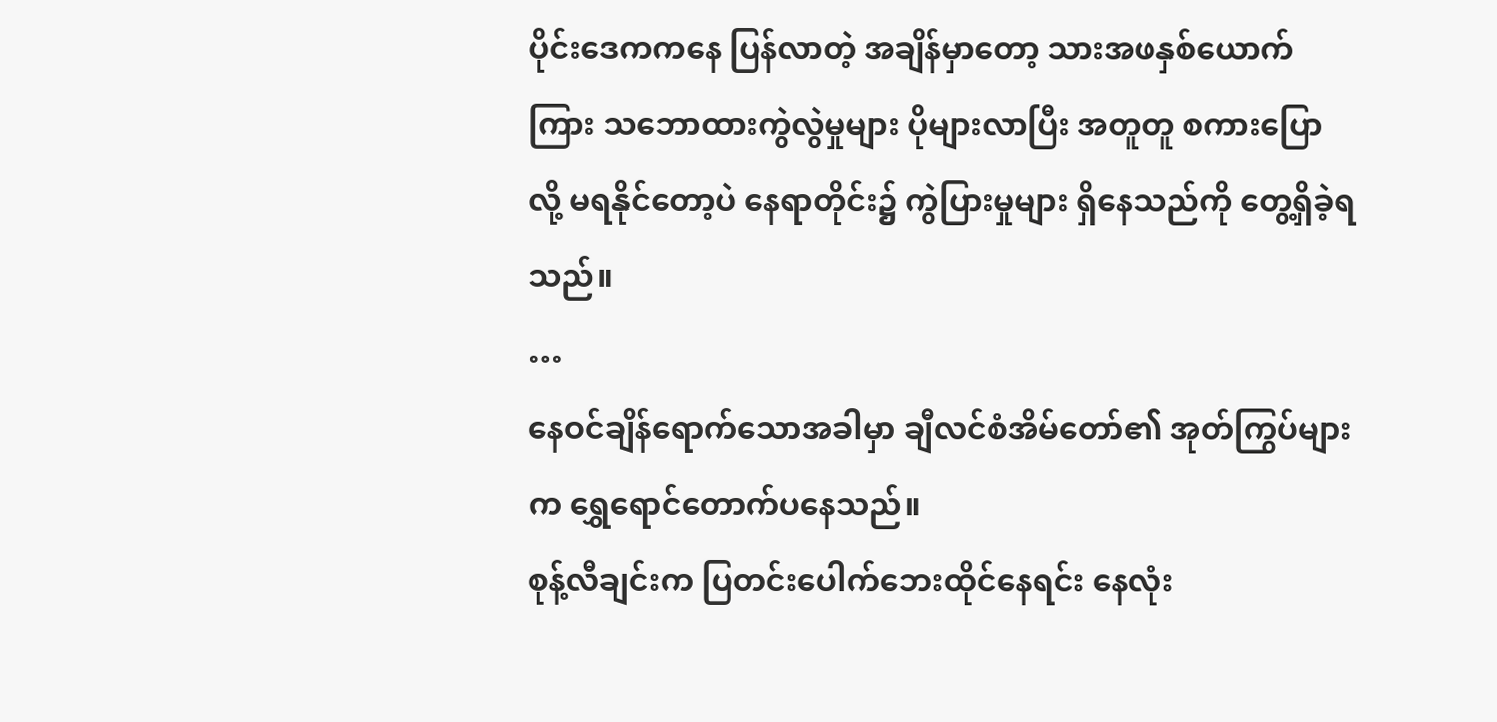ပိုင်းဒေကကနေ ပြန်လာတဲ့ အချိန်မှာတော့ သားအဖနှစ်ယောက်ကြား သဘောထားကွဲလွဲမှုများ ပိုများလာပြီး အတူတူ စကားပြောလို့ မရနိုင်တော့ပဲ နေရာတိုင်း၌ ကွဲပြားမှုများ ရှိနေသည်ကို တွေ့ရှိခဲ့ရသည်။
…
နေဝင်ချိန်ရောက်သောအခါမှာ ချီလင်စံအိမ်တော်၏ အုတ်ကြွပ်များက ရွှေရောင်တောက်ပနေသည်။
စုန့်လီချင်းက ပြတင်းပေါက်ဘေးထိုင်နေရင်း နေလုံး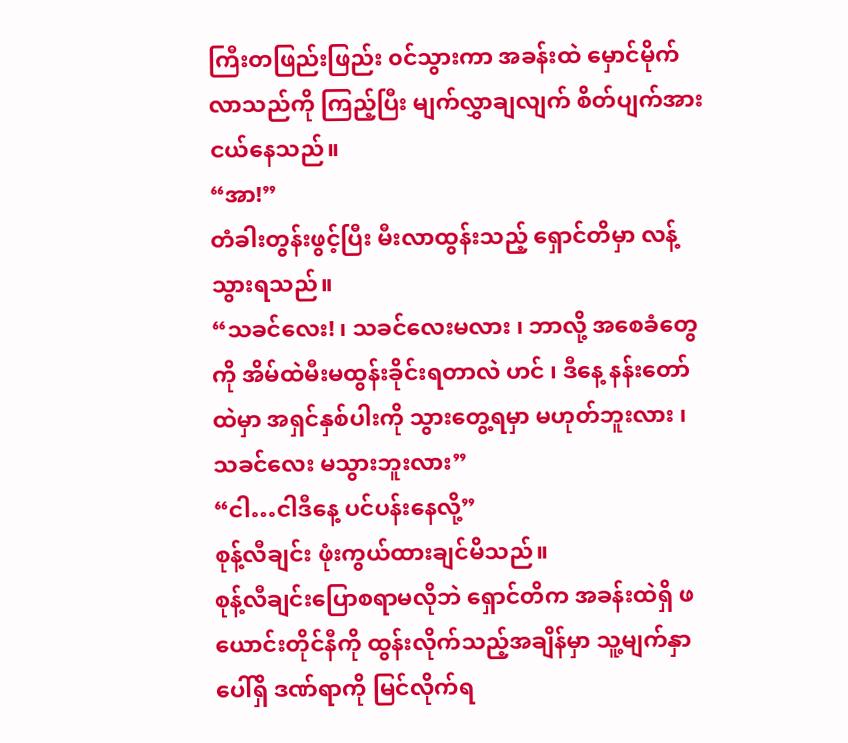ကြီးတဖြည်းဖြည်း ၀င်သွားကာ အခန်းထဲ မှောင်မိုက်လာသည်ကို ကြည့်ပြီး မျက်လွှာချလျက် စိတ်ပျက်အားငယ်နေသည်။
“အာ!”
တံခါးတွန်းဖွင့်ပြီး မီးလာထွန်းသည့် ရှောင်တိမှာ လန့်သွားရသည်။
“သခင်လေး! ၊ သခင်လေးမလား ၊ ဘာလို့ အစေခံတွေကို အိမ်ထဲမီးမထွန်းခိုင်းရတာလဲ ဟင် ၊ ဒီနေ့ နန်းတော်ထဲမှာ အရှင်နှစ်ပါးကို သွားတွေ့ရမှာ မဟုတ်ဘူးလား ၊ သခင်လေး မသွားဘူးလား”
“ငါ…ငါဒီနေ့ ပင်ပန်းနေလို့”
စုန့်လီချင်း ဖုံးကွယ်ထားချင်မိသည်။
စုန့်လီချင်းပြောစရာမလိုဘဲ ရှောင်တိက အခန်းထဲရှိ ဖယောင်းတိုင်နီကို ထွန်းလိုက်သည့်အချိန်မှာ သူ့မျက်နှာပေါ်ရှိ ဒဏ်ရာကို မြင်လိုက်ရ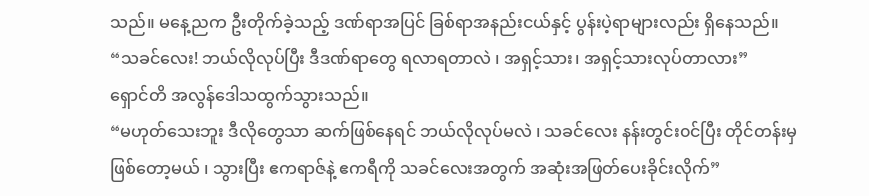သည်။ မနေ့ညက ဦးတိုက်ခဲ့သည့် ဒဏ်ရာအပြင် ခြစ်ရာအနည်းငယ်နှင့် ပွန်းပဲ့ရာများလည်း ရှိနေသည်။
“သခင်လေး! ဘယ်လိုလုပ်ပြီး ဒီဒဏ်ရာတွေ ရလာရတာလဲ ၊ အရှင့်သား၊ အရှင့်သားလုပ်တာလား”
ရှောင်တိ အလွန်ဒေါသထွက်သွားသည်။
“မဟုတ်သေးဘူး ဒီလိုတွေသာ ဆက်ဖြစ်နေရင် ဘယ်လိုလုပ်မလဲ ၊ သခင်လေး နန်းတွင်း၀င်ပြီး တိုင်တန်းမှဖြစ်တော့မယ် ၊ သွားပြီး ဧကရာဇ်နဲ့ ဧကရီကို သခင်လေးအတွက် အဆုံးအဖြတ်ပေးခိုင်းလိုက်”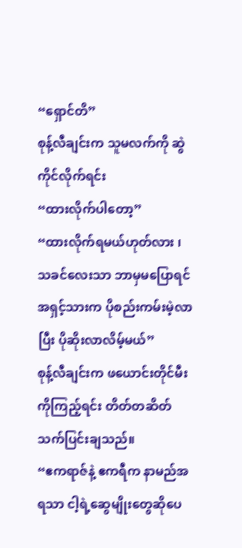“ရှောင်တိ”
စုန့်လီချင်းက သူမလက်ကို ဆွဲကိုင်လိုက်ရင်း
“ထားလိုက်ပါတော့”
“ထားလိုက်ရမယ်ဟုတ်လား ၊ သခင်လေးသာ ဘာမှမပြောရင် အရှင့်သားက ပိုစည်းကမ်းမဲ့လာပြီး ပိုဆိုးလာလိမ့်မယ်”
စုန့်လီချင်းက ဖယောင်းတိုင်မီးကိုကြည့်ရင်း တိတ်တဆိတ် သက်ပြင်းချသည်။
“ဧကရာဇ်နဲ့ ဧကရီက နာမည်အရသာ ငါ့ရဲ့ဆွေမျိုးတွေဆိုပေ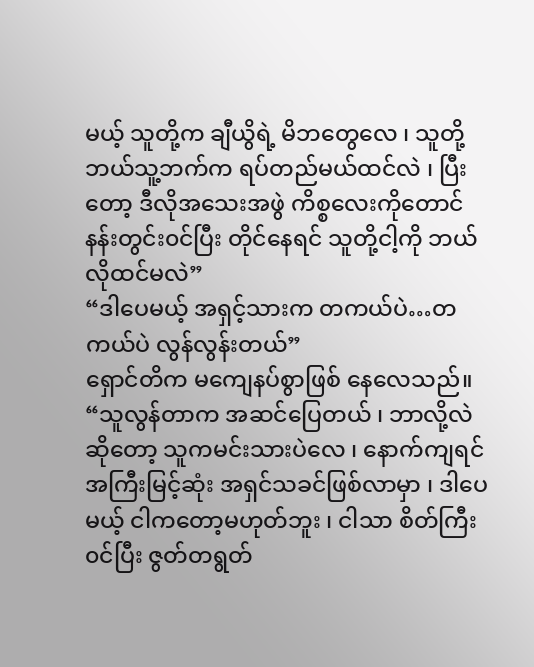မယ့် သူတို့က ချီယွိရဲ့ မိဘတွေလေ ၊ သူတို့ ဘယ်သူ့ဘက်က ရပ်တည်မယ်ထင်လဲ ၊ ပြီးတော့ ဒီလိုအသေးအဖွဲ ကိစ္စလေးကိုတောင် နန်းတွင်း၀င်ပြီး တိုင်နေရင် သူတို့ငါ့ကို ဘယ်လိုထင်မလဲ”
“ဒါပေမယ့် အရှင့်သားက တကယ်ပဲ…တကယ်ပဲ လွန်လွန်းတယ်”
ရှောင်တိက မကျေနပ်စွာဖြစ် နေလေသည်။
“သူလွန်တာက အဆင်ပြေတယ် ၊ ဘာလို့လဲဆိုတော့ သူကမင်းသားပဲလေ ၊ နောက်ကျရင် အကြီးမြင့်ဆုံး အရှင်သခင်ဖြစ်လာမှာ ၊ ဒါပေမယ့် ငါကတော့မဟုတ်ဘူး ၊ ငါသာ စိတ်ကြီး၀င်ပြီး ဇွတ်တရွတ်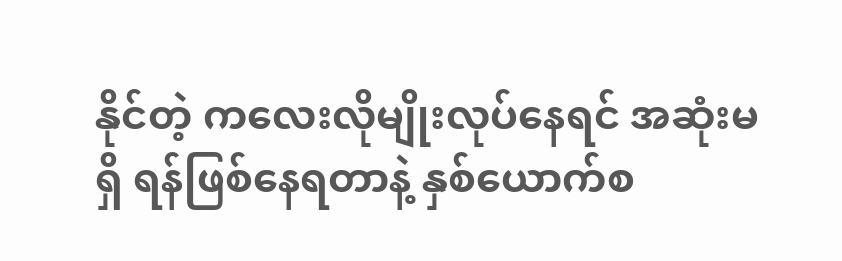နိုင်တဲ့ ကလေးလိုမျိုးလုပ်နေရင် အဆုံးမရှိ ရန်ဖြစ်နေရတာနဲ့ နှစ်ယောက်စ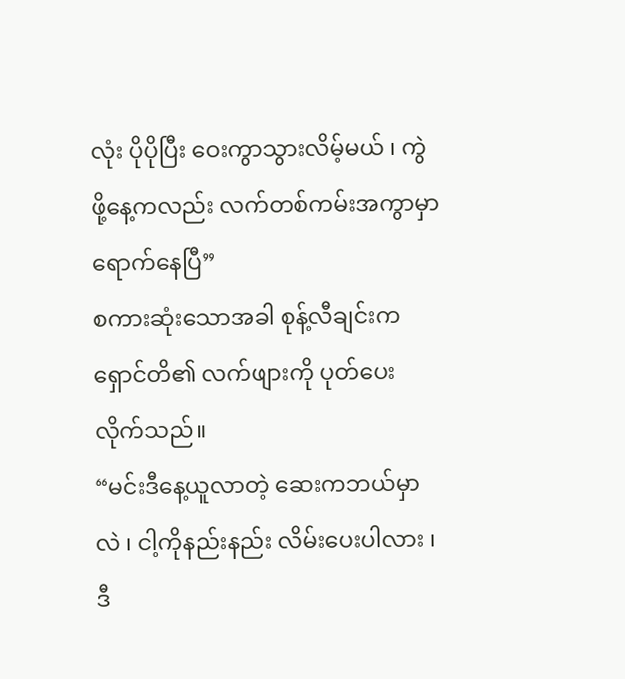လုံး ပိုပိုပြီး ဝေးကွာသွားလိမ့်မယ် ၊ ကွဲဖို့နေ့ကလည်း လက်တစ်ကမ်းအကွာမှာ ရောက်နေပြီ”
စကားဆုံးသောအခါ စုန့်လီချင်းက ရှောင်တိ၏ လက်ဖျားကို ပုတ်ပေးလိုက်သည်။
“မင်းဒီနေ့ယူလာတဲ့ ဆေးကဘယ်မှာလဲ ၊ ငါ့ကိုနည်းနည်း လိမ်းပေးပါလား ၊ ဒီ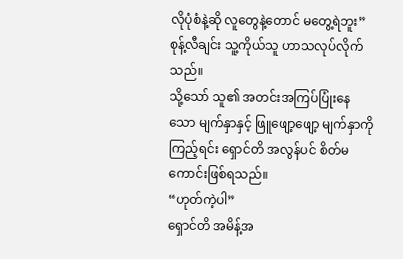လိုပုံစံနဲ့ဆို လူတွေနဲ့တောင် မတွေ့ရဲဘူး”
စုန့်လီချင်း သူ့ကိုယ်သူ ဟာသလုပ်လိုက်သည်။
သို့သော် သူ၏ အတင်းအကြပ်ပြုံးနေသော မျက်နှာနှင့် ဖြူဖျော့ဖျော့ မျက်နှာကို ကြည့်ရင်း ရှောင်တိ အလွန်ပင် စိတ်မကောင်းဖြစ်ရသည်။
“ဟုတ်ကဲ့ပါ”
ရှောင်တိ အမိန့်အ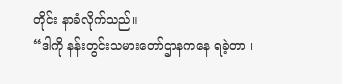တိုင်း နာခံလိုက်သည်။
“ဒါကို နန်းတွင်းသမားတော်ဌာနကနေ ရခဲ့တာ ၊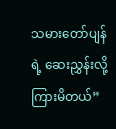သမားတော်ပျန်ရဲ့ ဆေးညွှန်းလို့ ကြားမိတယ်”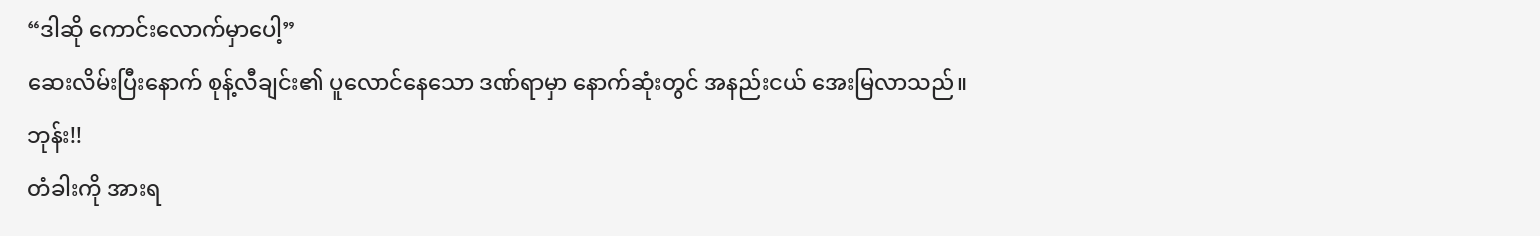“ဒါဆို ကောင်းလောက်မှာပေါ့”
ဆေးလိမ်းပြီးနောက် စုန့်လီချင်း၏ ပူလောင်နေသော ဒဏ်ရာမှာ နောက်ဆုံးတွင် အနည်းငယ် အေးမြလာသည်။
ဘုန်း!!
တံခါးကို အားရ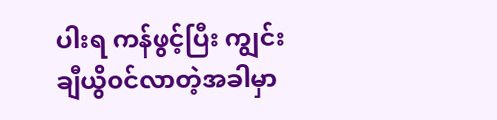ပါးရ ကန်ဖွင့်ပြီး ကျွင်းချီယွိ၀င်လာတဲ့အခါမှာ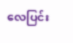လေပြင်း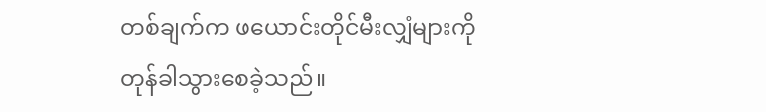တစ်ချက်က ဖယောင်းတိုင်မီးလျှံများကို တုန်ခါသွားစေခဲ့သည်။